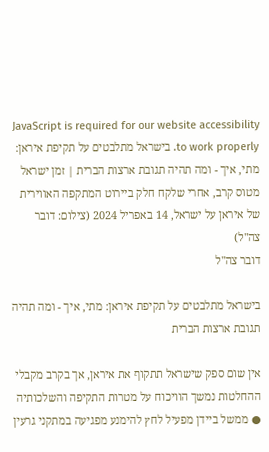JavaScript is required for our website accessibility to work properly. בישראל מתלבטים על תקיפת איראן: מתי, איך - ומה תהיה תגובת ארצות הברית | זמן ישראל
מטוס קרב, אחרי שלקח חלק ביירוט המתקפה האווירית של איראן על ישראל, 14 באפריל 2024 (צילום: דובר צה"ל)
דובר צה"ל

בישראל מתלבטים על תקיפת איראן: מתי, איך - ומה תהיה תגובת ארצות הברית

אין שום ספק שישראל תתקוף את איראן, אך בקרב מקבלי ההחלטות נמשך הוויכוח על מטרות התקיפה והשלכותיה ● ממשל ביידן מפעיל לחץ להימנע מפגיעה במתקני גרעין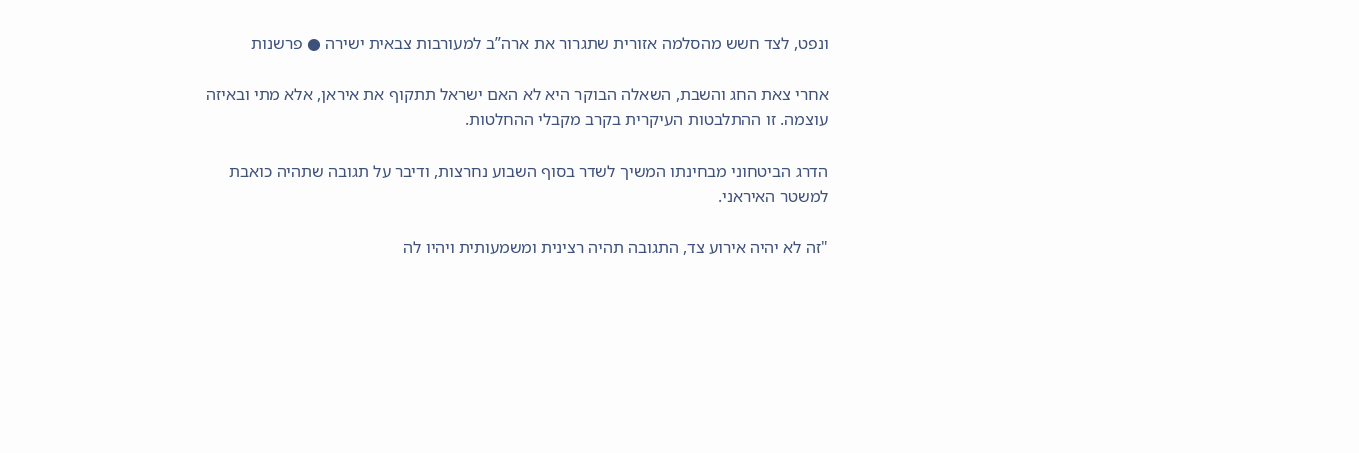ונפט, לצד חשש מהסלמה אזורית שתגרור את ארה”ב למעורבות צבאית ישירה ● פרשנות

אחרי צאת החג והשבת, השאלה הבוקר היא לא האם ישראל תתקוף את איראן, אלא מתי ובאיזה עוצמה. זו ההתלבטות העיקרית בקרב מקבלי ההחלטות.

הדרג הביטחוני מבחינתו המשיך לשדר בסוף השבוע נחרצות, ודיבר על תגובה שתהיה כואבת למשטר האיראני.

"זה לא יהיה אירוע צד, התגובה תהיה רצינית ומשמעותית ויהיו לה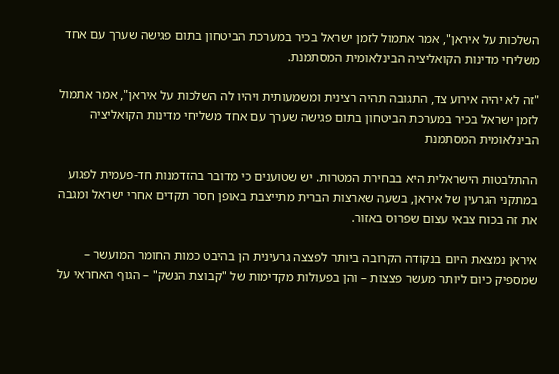השלכות על איראן", אמר אתמול לזמן ישראל בכיר במערכת הביטחון בתום פגישה שערך עם אחד משליחי מדינות הקואליציה הבינלאומית המסתמנת.

"זה לא יהיה אירוע צד, התגובה תהיה רצינית ומשמעותית ויהיו לה השלכות על איראן", אמר אתמול לזמן ישראל בכיר במערכת הביטחון בתום פגישה שערך עם אחד משליחי מדינות הקואליציה הבינלאומית המסתמנת

ההתלבטות הישראלית היא בבחירת המטרות. יש שטוענים כי מדובר בהזדמנות חד-פעמית לפגוע במתקני הגרעין של איראן, בשעה שארצות הברית מתייצבת באופן חסר תקדים אחרי ישראל ומגבה את זה בכוח צבאי עצום שפרוס באזור.

איראן נמצאת היום בנקודה הקרובה ביותר לפצצה גרעינית הן בהיבט כמות החומר המועשר – שמספיק כיום ליותר מעשר פצצות – והן בפעולות מקדימות של "קבוצת הנשק" – הגוף האחראי על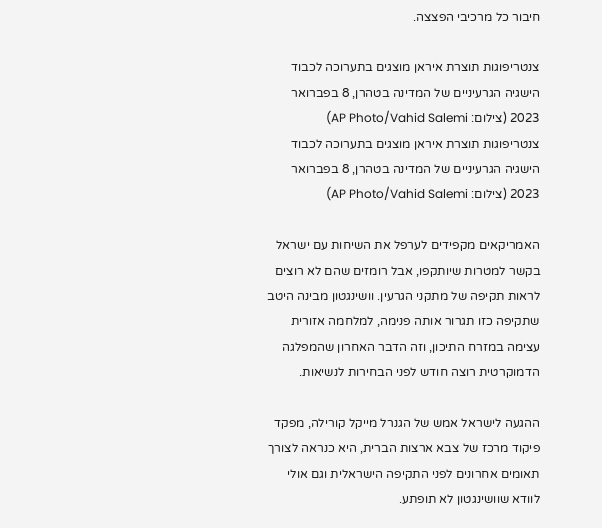חיבור כל מרכיבי הפצצה.

צנטריפוגות תוצרת איראן מוצגים בתערוכה לכבוד הישגיה הגרעיניים של המדינה בטהרן, 8 בפברואר 2023 (צילום: AP Photo/Vahid Salemi)
צנטריפוגות תוצרת איראן מוצגים בתערוכה לכבוד הישגיה הגרעיניים של המדינה בטהרן, 8 בפברואר 2023 (צילום: AP Photo/Vahid Salemi)

האמריקאים מקפידים לערפל את השיחות עם ישראל בקשר למטרות שיותקפו, אבל רומזים שהם לא רוצים לראות תקיפה של מתקני הגרעין. וושינגטון מבינה היטב שתקיפה כזו תגרור אותה פנימה, למלחמה אזורית עצימה במזרח התיכון, וזה הדבר האחרון שהמפלגה הדמוקרטית רוצה חודש לפני הבחירות לנשיאות.

ההגעה לישראל אמש של הגנרל מייקל קורילה, מפקד פיקוד מרכז של צבא ארצות הברית, היא כנראה לצורך תאומים אחרונים לפני התקיפה הישראלית וגם אולי לוודא שוושינגטון לא תופתע.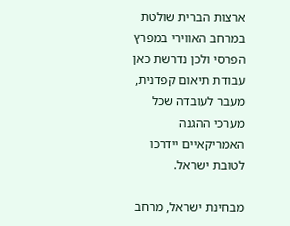ארצות הברית שולטת במרחב האווירי במפרץ הפרסי ולכן נדרשת כאן עבודת תיאום קפדנית, מעבר לעובדה שכל מערכי ההגנה האמריקאיים יידרכו לטובת ישראל.

מבחינת ישראל, מרחב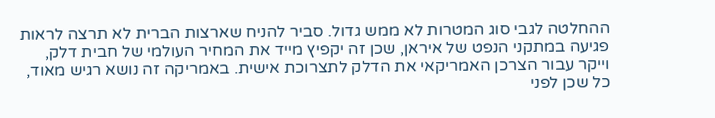ההחלטה לגבי סוג המטרות לא ממש גדול. סביר להניח שארצות הברית לא תרצה לראות פגיעה במתקני הנפט של איראן, שכן זה יקפיץ מייד את המחיר העולמי של חבית דלק, וייקר עבור הצרכן האמריקאי את הדלק לתצרוכת אישית. באמריקה זה נושא רגיש מאוד, כל שכן לפני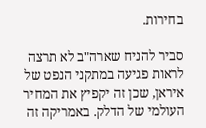בחירות.

סביר להניח שארה"ב לא תרצה לראות פגיעה במתקני הנפט של איראן, שכן זה יקפיץ את המחיר העולמי של הדלק. באמריקה זה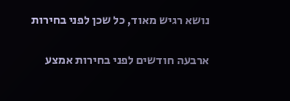נושא רגיש מאוד, כל שכן לפני בחירות

ארבעה חודשים לפני בחירות אמצע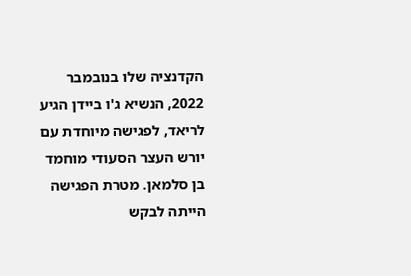הקדנציה שלו בנובמבר 2022, הנשיא ג'ו ביידן הגיע לריאד, לפגישה מיוחדת עם יורש העצר הסעודי מוחמד בן סלמאן. מטרת הפגישה הייתה לבקש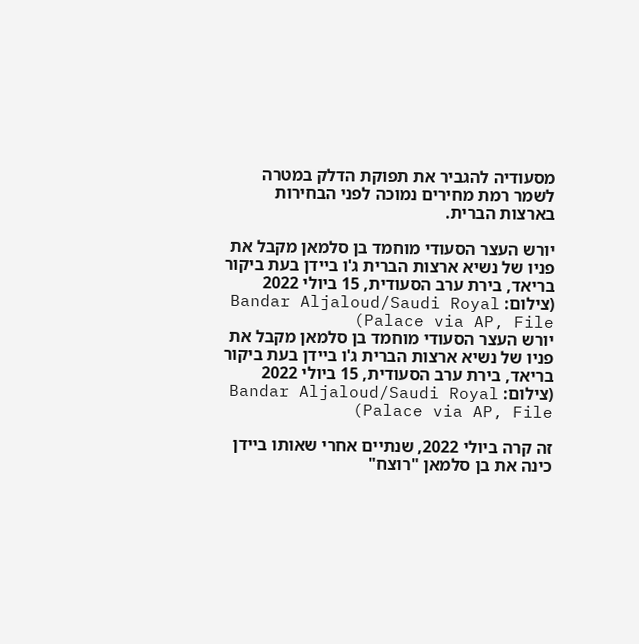מסעודיה להגביר את תפוקת הדלק במטרה לשמר רמת מחירים נמוכה לפני הבחירות בארצות הברית.

יורש העצר הסעודי מוחמד בן סלמאן מקבל את פניו של נשיא ארצות הברית ג'ו ביידן בעת ביקור בריאד, בירת ערב הסעודית, 15 ביולי 2022 (צילום: Bandar Aljaloud/Saudi Royal Palace via AP, File)
יורש העצר הסעודי מוחמד בן סלמאן מקבל את פניו של נשיא ארצות הברית ג'ו ביידן בעת ביקור בריאד, בירת ערב הסעודית, 15 ביולי 2022 (צילום: Bandar Aljaloud/Saudi Royal Palace via AP, File)

זה קרה ביולי 2022, שנתיים אחרי שאותו ביידן כינה את בן סלמאן "רוצח"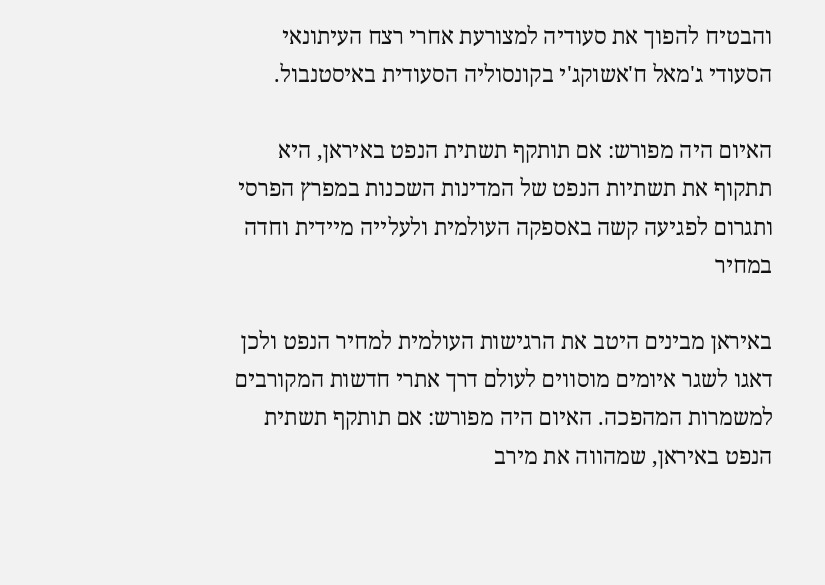והבטיח להפוך את סעודיה למצורעת אחרי רצח העיתונאי הסעודי ג'מאל ח'אשוקג'י בקונסוליה הסעודית באיסטנבול.

האיום היה מפורש: אם תותקף תשתית הנפט באיראן, היא תתקוף את תשתיות הנפט של המדינות השכנות במפרץ הפרסי ותגרום לפגיעה קשה באספקה העולמית ולעלייה מיידית וחדה במחיר

באיראן מבינים היטב את הרגישות העולמית למחיר הנפט ולכן דאגו לשגר איומים מוסווים לעולם דרך אתרי חדשות המקורבים למשמרות המהפכה. האיום היה מפורש: אם תותקף תשתית הנפט באיראן, שמהווה את מירב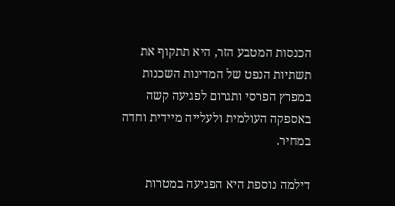הכנסות המטבע הזר, היא תתקוף את תשתיות הנפט של המדינות השכנות במפרץ הפרסי ותגרום לפגיעה קשה באספקה העולמית ולעלייה מיידית וחדה במחיר.

דילמה נוספת היא הפגיעה במטרות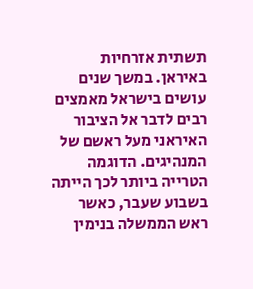תשתית אזרחיות באיראן. במשך שנים עושים בישראל מאמצים רבים לדבר אל הציבור האיראני מעל ראשם של המנהיגים. הדוגמה הטרייה ביותר לכך הייתה בשבוע שעבר, כאשר ראש הממשלה בנימין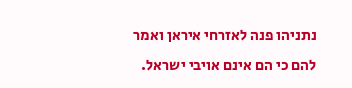נתניהו פנה לאזרחי איראן ואמר להם כי הם אינם אויבי ישראל.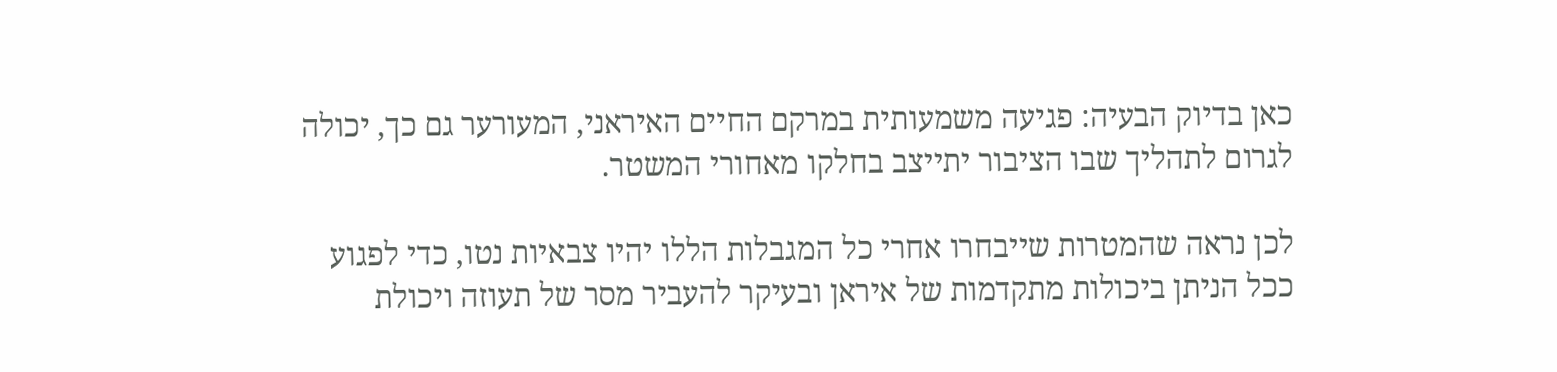כאן בדיוק הבעיה: פגיעה משמעותית במרקם החיים האיראני, המעורער גם כך, יכולה לגרום לתהליך שבו הציבור יתייצב בחלקו מאחורי המשטר.

לכן נראה שהמטרות שייבחרו אחרי כל המגבלות הללו יהיו צבאיות נטו, כדי לפגוע ככל הניתן ביכולות מתקדמות של איראן ובעיקר להעביר מסר של תעוזה ויכולת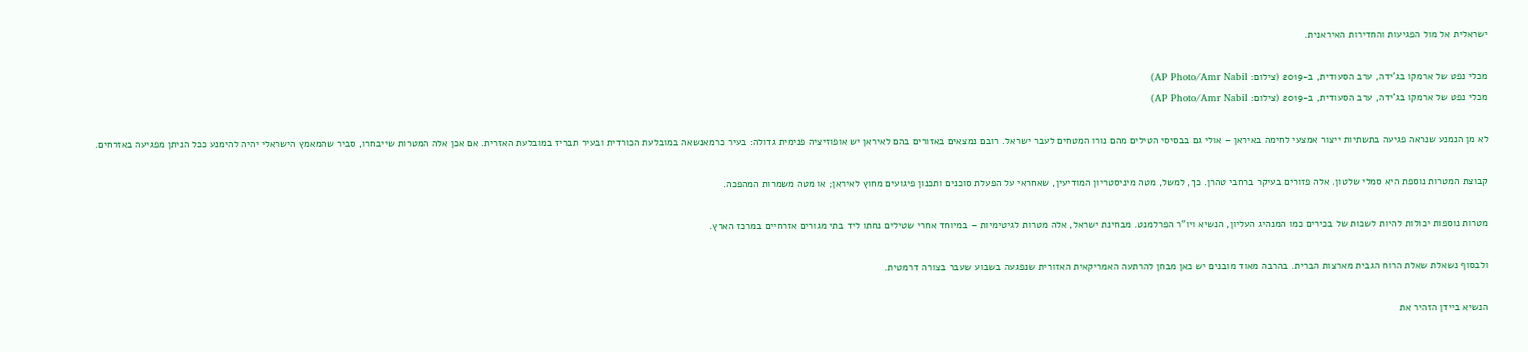ישראלית אל מול הפגיעות והחדירות האיראנית.

מכלי נפט של ארמקו בג'ידה, ערב הסעודית, ב-2019 (צילום: AP Photo/Amr Nabil)
מכלי נפט של ארמקו בג'ידה, ערב הסעודית, ב-2019 (צילום: AP Photo/Amr Nabil)

לא מן הנמנע שנראה פגיעה בתשתיות ייצור אמצעי לחימה באיראן – אולי גם בבסיסי הטילים מהם נורו המטחים לעבר ישראל. רובם נמצאים באזורים בהם לאיראן יש אופוזיציה פנימית גדולה: בעיר כרמאנשאה במובלעת הכורדית ובעיר תבריז במובלעת האזרית. אם אכן אלה המטרות שייבחרו, סביר שהמאמץ הישראלי יהיה להימנע ככל הניתן מפגיעה באזרחים.

קבוצת המטרות נוספת היא סמלי שלטון. אלה פזורים בעיקר ברחבי טהרן. כך, למשל, מטה מיניסטריון המודיעין, שאחראי על הפעלת סוכנים ותכנון פיגועים מחוץ לאיראן; או מטה משמרות המהפכה.

מטרות נוספות יכולות להיות לשכות של בכירים כמו המנהיג העליון, הנשיא ויו"ר הפרלמנט. מבחינת ישראל, אלה מטרות לגיטימיות – במיוחד אחרי שטילים נחתו ליד בתי מגורים אזרחיים במרכז הארץ.

ולבסוף נשאלת שאלת הרוח הגבית מארצות הברית. בהרבה מאוד מובנים יש כאן מבחן להרתעה האמריקאית האזורית שנפגעה בשבוע שעבר בצורה דרמטית.

הנשיא ביידן הזהיר את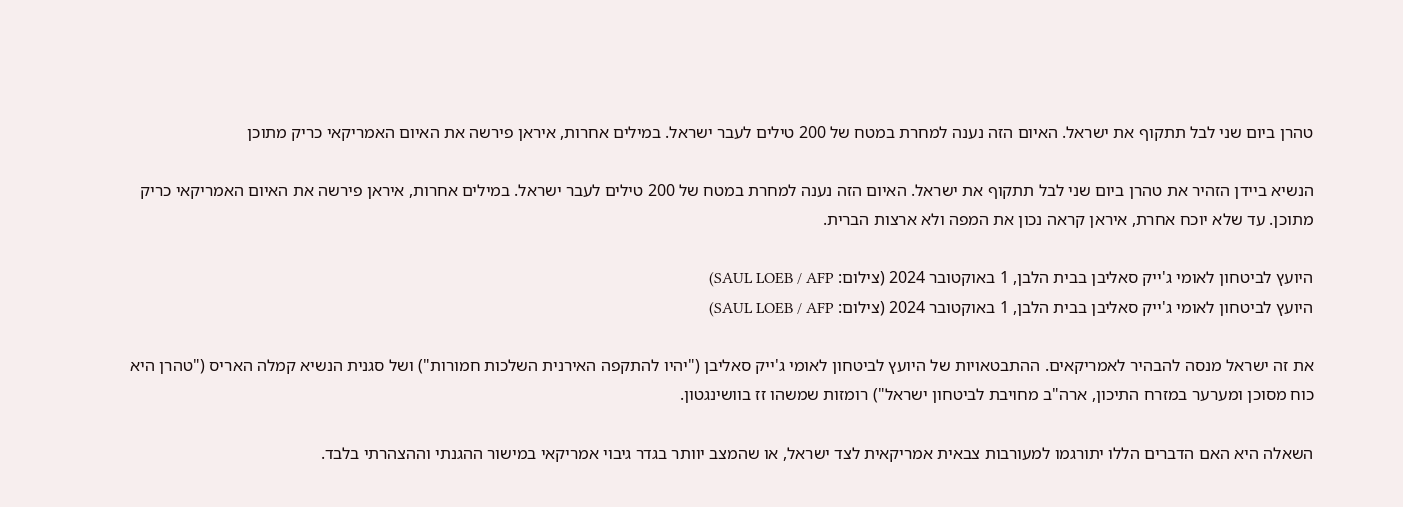טהרן ביום שני לבל תתקוף את ישראל. האיום הזה נענה למחרת במטח של 200 טילים לעבר ישראל. במילים אחרות, איראן פירשה את האיום האמריקאי כריק מתוכן

הנשיא ביידן הזהיר את טהרן ביום שני לבל תתקוף את ישראל. האיום הזה נענה למחרת במטח של 200 טילים לעבר ישראל. במילים אחרות, איראן פירשה את האיום האמריקאי כריק מתוכן. עד שלא יוכח אחרת, איראן קראה נכון את המפה ולא ארצות הברית.

היועץ לביטחון לאומי ג'ייק סאליבן בבית הלבן, 1 באוקטובר 2024 (צילום: SAUL LOEB / AFP)
היועץ לביטחון לאומי ג'ייק סאליבן בבית הלבן, 1 באוקטובר 2024 (צילום: SAUL LOEB / AFP)

את זה ישראל מנסה להבהיר לאמריקאים. ההתבטאויות של היועץ לביטחון לאומי ג'ייק סאליבן ("יהיו להתקפה האירנית השלכות חמורות") ושל סגנית הנשיא קמלה האריס ("טהרן היא כוח מסוכן ומערער במזרח התיכון, ארה"ב מחויבת לביטחון ישראל") רומזות שמשהו זז בוושינגטון.

השאלה היא האם הדברים הללו יתורגמו למעורבות צבאית אמריקאית לצד ישראל, או שהמצב יוותר בגדר גיבוי אמריקאי במישור ההגנתי וההצהרתי בלבד.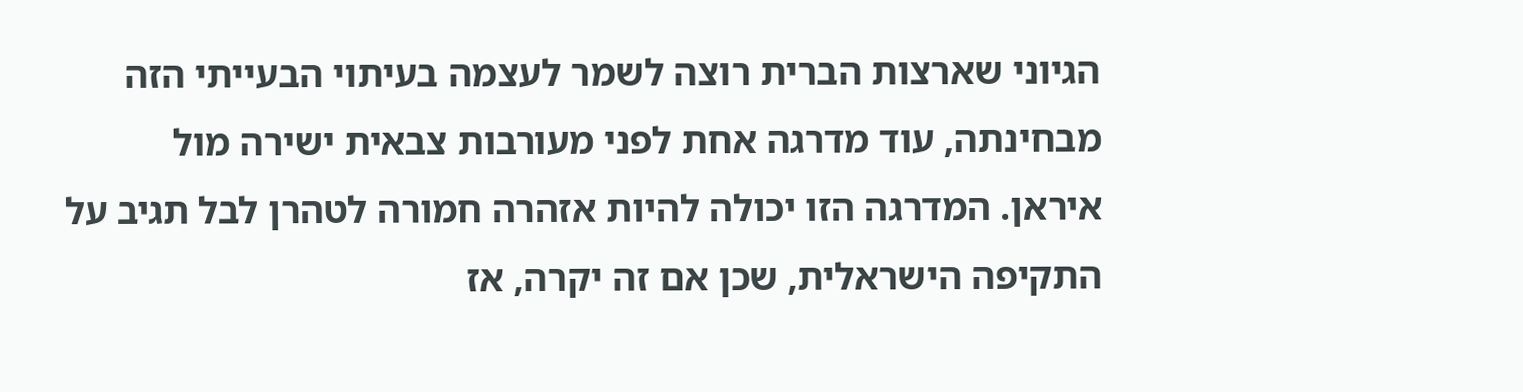הגיוני שארצות הברית רוצה לשמר לעצמה בעיתוי הבעייתי הזה מבחינתה, עוד מדרגה אחת לפני מעורבות צבאית ישירה מול איראן. המדרגה הזו יכולה להיות אזהרה חמורה לטהרן לבל תגיב על התקיפה הישראלית, שכן אם זה יקרה, אז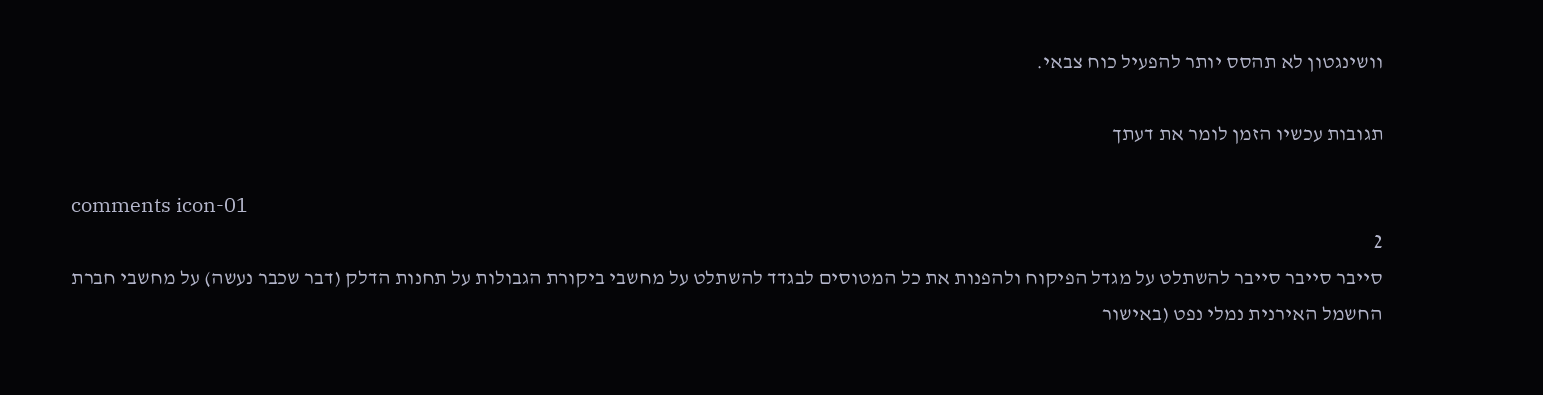וושינגטון לא תהסס יותר להפעיל כוח צבאי.

תגובות עכשיו הזמן לומר את דעתך

comments icon-01
2
סייבר סייבר סייבר להשתלט על מגדל הפיקוח ולהפנות את כל המטוסים לבגדד להשתלט על מחשבי ביקורת הגבולות על תחנות הדלק (דבר שכבר נעשה) על מחשבי חברת החשמל האירנית נמלי נפט (באישור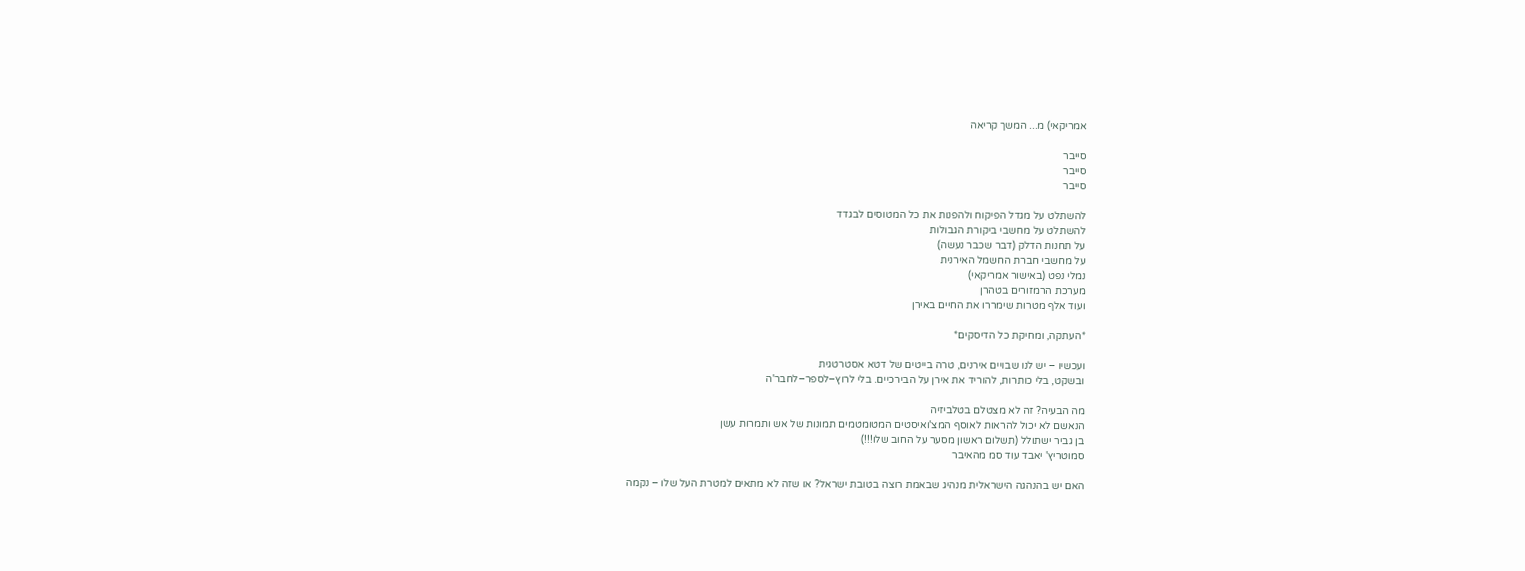אמריקאי) מ... המשך קריאה

סייבר
סייבר
סייבר

להשתלט על מגדל הפיקוח ולהפנות את כל המטוסים לבגדד
להשתלט על מחשבי ביקורת הגבולות
על תחנות הדלק (דבר שכבר נעשה)
על מחשבי חברת החשמל האירנית
נמלי נפט (באישור אמריקאי)
מערכת הרמזורים בטהרן
ועוד אלף מטרות שימררו את החיים באירן

*העתקה, ומחיקת כל הדיסקים*

ועכשיו – יש לנו שבויים אירנים, טרה בייטים של דטא אסטרטגית
ובשקט, בלי כותרות, להוריד את אירן על הבירכיים. בלי לרוץ–לספר–לחבר'ה

מה הבעיה? זה לא מצטלם בטלביזיה
הנאשם לא יכול להראות לאוסף המצ'ואיסטים המטומטמים תמונות של אש ותמרות עשן
בן גביר ישתולל (תשלום ראשון מסער על החוב שלו!!!)
סמוטריץ' יאבד עוד סמ מהאיבר

האם יש בהנהגה הישראלית מנהיג שבאמת רוצה בטובת ישראל? או שזה לא מתאים למטרת העל שלו – נקמה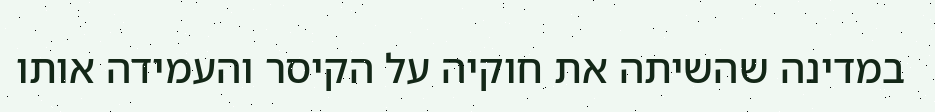במדינה שהשיתה את חוקיה על הקיסר והעמידה אותו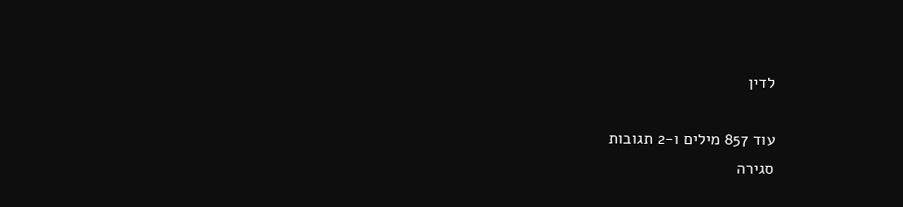לדין

עוד 857 מילים ו-2 תגובות
סגירה